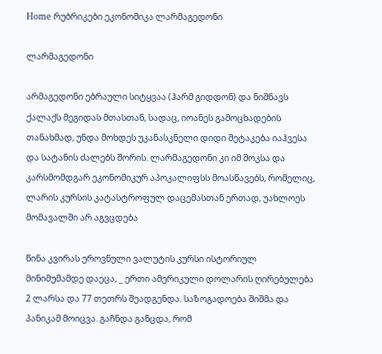Home რუბრიკები ეკონომიკა ლარმაგედონი

ლარმაგედონი

არმაგედონი ებრაული სიტყვაა (ჰარმ გიდდონ) და ნიშნავს ქალაქს მეგიდას მთასთან, სადაც, იოანეს გამოცხადების თანახმად, უნდა მოხდეს უკანასკნელი დიდი შეტაკება იაჰვესა და სატანის ძალებს შორის. ლარმაგედონი კი იმ შოკსა და კარსმომდგარ ეკონომიკურ აპოკალიფსს მოასწავებს, რომელიც, ლარის კურსის კატასტროფულ დაცემასთან ერთად, უახლოეს მომავალში არ აგვცდება

წინა კვირას ეროვნული ვალუტის კურსი ისტორიულ მინიმუმამდე დაეცა, _ ერთი ამერიკული დოლარის ღირებულება 2 ლარსა და 77 თეთრს შეადგენდა. საზოგადოება შიშმა და პანიკამ მოიცვა. გაჩნდა განცდა, რომ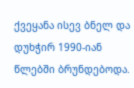ქვეყანა ისევ ბნელ და დუხჭირ 1990-იან წლებში ბრუნდებოდა.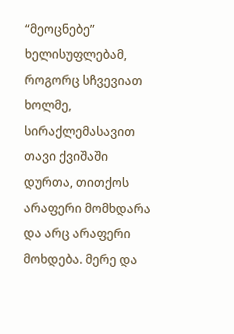“მეოცნებე” ხელისუფლებამ, როგორც სჩვევიათ ხოლმე, სირაქლემასავით თავი ქვიშაში დურთა, თითქოს არაფერი მომხდარა და არც არაფერი მოხდება. მერე და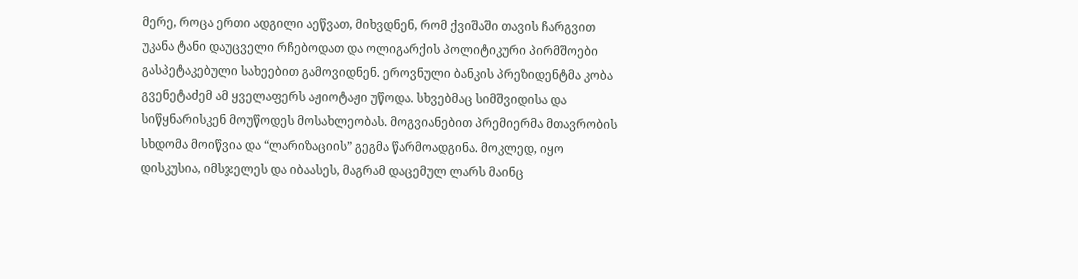მერე, როცა ერთი ადგილი აეწვათ, მიხვდნენ, რომ ქვიშაში თავის ჩარგვით უკანა ტანი დაუცველი რჩებოდათ და ოლიგარქის პოლიტიკური პირმშოები გასპეტაკებული სახეებით გამოვიდნენ. ეროვნული ბანკის პრეზიდენტმა კობა გვენეტაძემ ამ ყველაფერს აჟიოტაჟი უწოდა. სხვებმაც სიმშვიდისა და სიწყნარისკენ მოუწოდეს მოსახლეობას. მოგვიანებით პრემიერმა მთავრობის სხდომა მოიწვია და “ლარიზაციის” გეგმა წარმოადგინა. მოკლედ, იყო დისკუსია, იმსჯელეს და იბაასეს, მაგრამ დაცემულ ლარს მაინც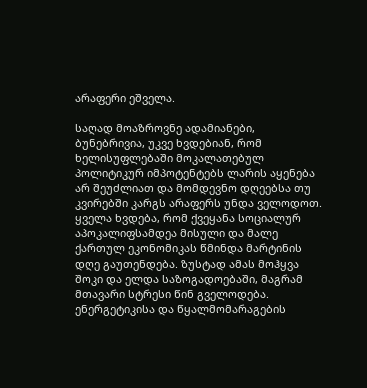არაფერი ეშველა.

საღად მოაზროვნე ადამიანები, ბუნებრივია, უკვე ხვდებიან, რომ ხელისუფლებაში მოკალათებულ პოლიტიკურ იმპოტენტებს ლარის აყენება არ შეუძლიათ და მომდევნო დღეებსა თუ კვირებში კარგს არაფერს უნდა ველოდოთ. ყველა ხვდება, რომ ქვეყანა სოციალურ აპოკალიფსამდეა მისული და მალე ქართულ ეკონომიკას წმინდა მარტინის დღე გაუთენდება. ზუსტად ამას მოჰყვა შოკი და ელდა საზოგადოებაში, მაგრამ მთავარი სტრესი წინ გველოდება. ენერგეტიკისა და წყალმომარაგების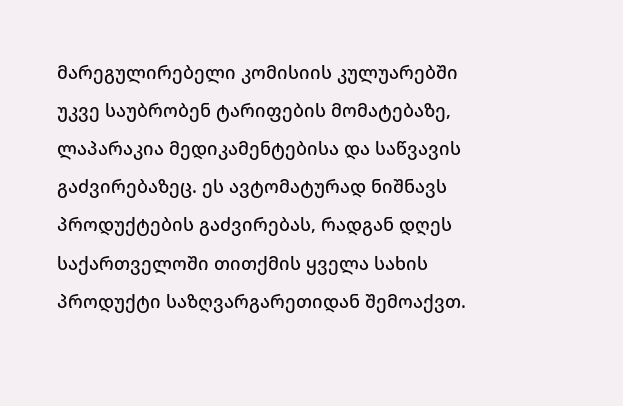მარეგულირებელი კომისიის კულუარებში უკვე საუბრობენ ტარიფების მომატებაზე, ლაპარაკია მედიკამენტებისა და საწვავის გაძვირებაზეც. ეს ავტომატურად ნიშნავს პროდუქტების გაძვირებას, რადგან დღეს საქართველოში თითქმის ყველა სახის პროდუქტი საზღვარგარეთიდან შემოაქვთ.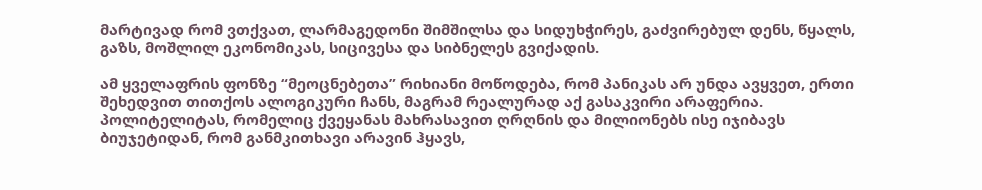მარტივად რომ ვთქვათ, ლარმაგედონი შიმშილსა და სიდუხჭირეს, გაძვირებულ დენს, წყალს, გაზს, მოშლილ ეკონომიკას, სიცივესა და სიბნელეს გვიქადის.

ამ ყველაფრის ფონზე “მეოცნებეთა” რიხიანი მოწოდება, რომ პანიკას არ უნდა ავყვეთ, ერთი შეხედვით თითქოს ალოგიკური ჩანს, მაგრამ რეალურად აქ გასაკვირი არაფერია. პოლიტელიტას, რომელიც ქვეყანას მახრასავით ღრღნის და მილიონებს ისე იჯიბავს ბიუჯეტიდან, რომ განმკითხავი არავინ ჰყავს,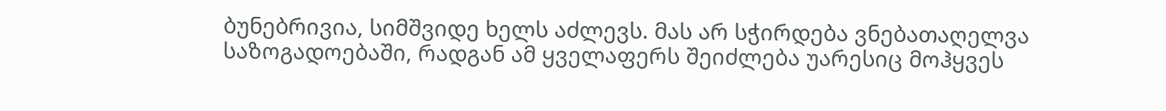ბუნებრივია, სიმშვიდე ხელს აძლევს. მას არ სჭირდება ვნებათაღელვა საზოგადოებაში, რადგან ამ ყველაფერს შეიძლება უარესიც მოჰყვეს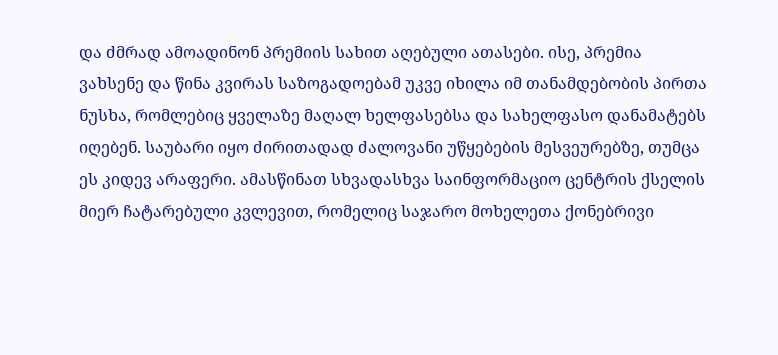და ძმრად ამოადინონ პრემიის სახით აღებული ათასები. ისე, პრემია ვახსენე და წინა კვირას საზოგადოებამ უკვე იხილა იმ თანამდებობის პირთა ნუსხა, რომლებიც ყველაზე მაღალ ხელფასებსა და სახელფასო დანამატებს იღებენ. საუბარი იყო ძირითადად ძალოვანი უწყებების მესვეურებზე, თუმცა ეს კიდევ არაფერი. ამასწინათ სხვადასხვა საინფორმაციო ცენტრის ქსელის მიერ ჩატარებული კვლევით, რომელიც საჯარო მოხელეთა ქონებრივი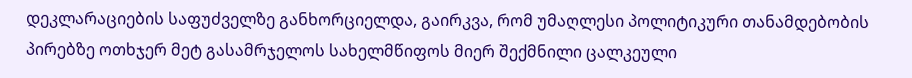დეკლარაციების საფუძველზე განხორციელდა, გაირკვა, რომ უმაღლესი პოლიტიკური თანამდებობის პირებზე ოთხჯერ მეტ გასამრჯელოს სახელმწიფოს მიერ შექმნილი ცალკეული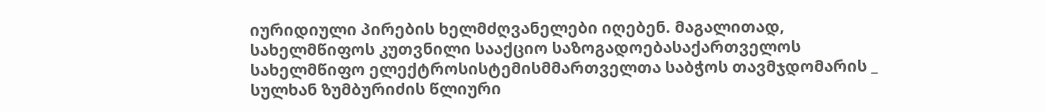იურიდიული პირების ხელმძღვანელები იღებენ. მაგალითად, სახელმწიფოს კუთვნილი სააქციო საზოგადოებასაქართველოს სახელმწიფო ელექტროსისტემისმმართველთა საბჭოს თავმჯდომარის _ სულხან ზუმბურიძის წლიური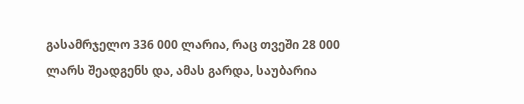გასამრჯელო 336 000 ლარია, რაც თვეში 28 000 ლარს შეადგენს და, ამას გარდა, საუბარია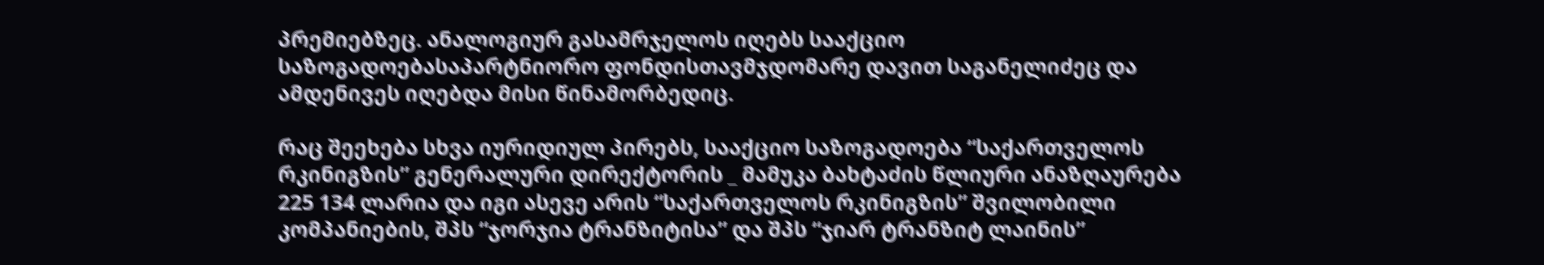პრემიებზეც. ანალოგიურ გასამრჯელოს იღებს სააქციო საზოგადოებასაპარტნიორო ფონდისთავმჯდომარე დავით საგანელიძეც და ამდენივეს იღებდა მისი წინამორბედიც.

რაც შეეხება სხვა იურიდიულ პირებს, სააქციო საზოგადოება “საქართველოს რკინიგზის” გენერალური დირექტორის _ მამუკა ბახტაძის წლიური ანაზღაურება 225 134 ლარია და იგი ასევე არის “საქართველოს რკინიგზის” შვილობილი კომპანიების, შპს “ჯორჯია ტრანზიტისა” და შპს “ჯიარ ტრანზიტ ლაინის”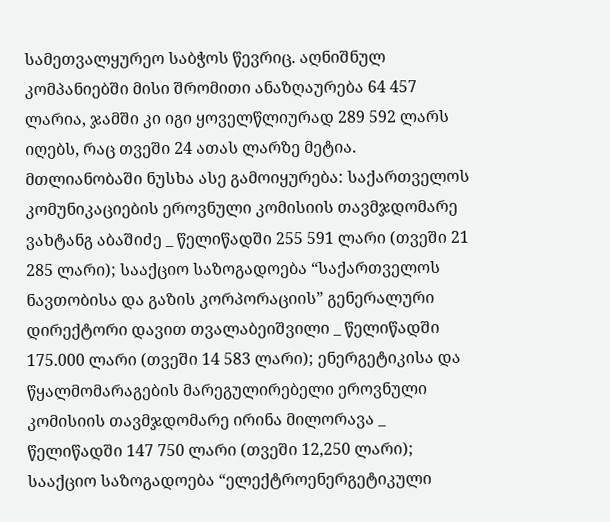სამეთვალყურეო საბჭოს წევრიც. აღნიშნულ კომპანიებში მისი შრომითი ანაზღაურება 64 457 ლარია, ჯამში კი იგი ყოველწლიურად 289 592 ლარს იღებს, რაც თვეში 24 ათას ლარზე მეტია. მთლიანობაში ნუსხა ასე გამოიყურება: საქართველოს კომუნიკაციების ეროვნული კომისიის თავმჯდომარე ვახტანგ აბაშიძე _ წელიწადში 255 591 ლარი (თვეში 21 285 ლარი); სააქციო საზოგადოება “საქართველოს ნავთობისა და გაზის კორპორაციის” გენერალური დირექტორი დავით თვალაბეიშვილი _ წელიწადში 175.000 ლარი (თვეში 14 583 ლარი); ენერგეტიკისა და წყალმომარაგების მარეგულირებელი ეროვნული კომისიის თავმჯდომარე ირინა მილორავა _ წელიწადში 147 750 ლარი (თვეში 12,250 ლარი); სააქციო საზოგადოება “ელექტროენერგეტიკული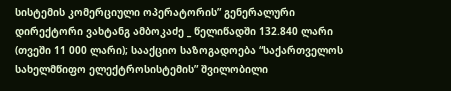სისტემის კომერციული ოპერატორის” გენერალური დირექტორი ვახტანგ ამბოკაძე _ წელიწადში 132.840 ლარი (თვეში 11 000 ლარი); სააქციო საზოგადოება “საქართველოს სახელმწიფო ელექტროსისტემის” შვილობილი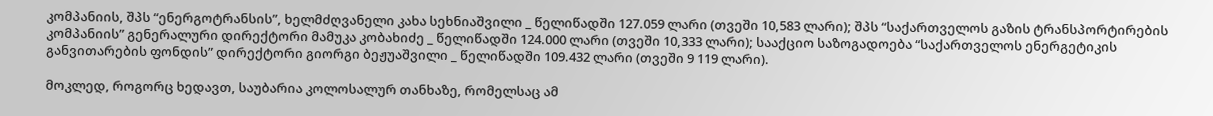კომპანიის, შპს “ენერგოტრანსის”, ხელმძღვანელი კახა სეხნიაშვილი _ წელიწადში 127.059 ლარი (თვეში 10,583 ლარი); შპს “საქართველოს გაზის ტრანსპორტირების კომპანიის” გენერალური დირექტორი მამუკა კობახიძე _ წელიწადში 124.000 ლარი (თვეში 10,333 ლარი); სააქციო საზოგადოება “საქართველოს ენერგეტიკის განვითარების ფონდის” დირექტორი გიორგი ბეჟუაშვილი _ წელიწადში 109.432 ლარი (თვეში 9 119 ლარი).

მოკლედ, როგორც ხედავთ, საუბარია კოლოსალურ თანხაზე, რომელსაც ამ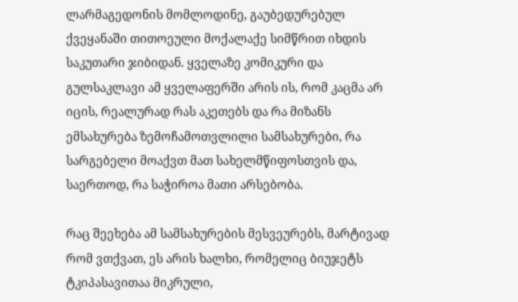ლარმაგედონის მომლოდინე, გაუბედურებულ ქვეყანაში თითოეული მოქალაქე სიმწრით იხდის საკუთარი ჯიბიდან. ყველაზე კომიკური და გულსაკლავი ამ ყველაფერში არის ის, რომ კაცმა არ იცის, რეალურად რას აკეთებს და რა მიზანს ემსახურება ზემოჩამოთვლილი სამსახურები, რა სარგებელი მოაქვთ მათ სახელმწიფოსთვის და, საერთოდ, რა საჭიროა მათი არსებობა.

რაც შეეხება ამ სამსახურების მესვეურებს, მარტივად რომ ვთქვათ, ეს არის ხალხი, რომელიც ბიუჯეტს ტკიპასავითაა მიკრული,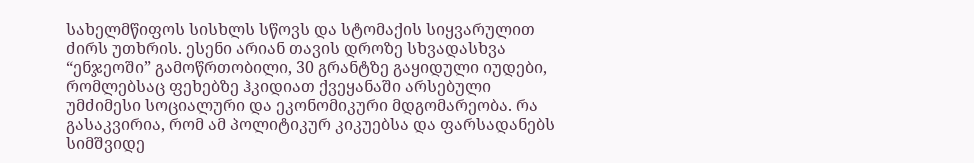სახელმწიფოს სისხლს სწოვს და სტომაქის სიყვარულით ძირს უთხრის. ესენი არიან თავის დროზე სხვადასხვა “ენჯეოში” გამოწრთობილი, 30 გრანტზე გაყიდული იუდები, რომლებსაც ფეხებზე ჰკიდიათ ქვეყანაში არსებული უმძიმესი სოციალური და ეკონომიკური მდგომარეობა. რა გასაკვირია, რომ ამ პოლიტიკურ კიკუებსა და ფარსადანებს სიმშვიდე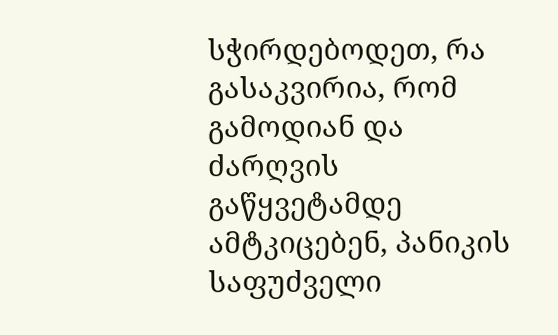სჭირდებოდეთ, რა გასაკვირია, რომ გამოდიან და ძარღვის გაწყვეტამდე ამტკიცებენ, პანიკის საფუძველი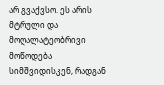არ გვაქვსო. ეს არის მტრული და მოღალატეობრივი მოწოდება სიმშვიდისკენ, რადგან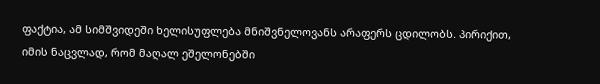ფაქტია, ამ სიმშვიდეში ხელისუფლება მნიშვნელოვანს არაფერს ცდილობს. პირიქით, იმის ნაცვლად, რომ მაღალ ეშელონებში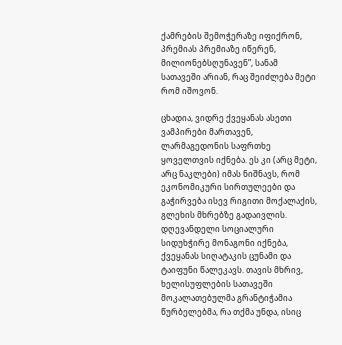ქამრების შემოჭერაზე იფიქრონ, პრემიას პრემიაზე იწერენ, მილიონებსღუნავენ”, სანამ სათავეში არიან, რაც შეიძლება მეტი რომ იშოვონ.

ცხადია, ვიდრე ქვეყანას ასეთი ვამპირები მართავენ, ლარმაგედონის საფრთხე ყოველთვის იქნება. ეს კი (არც მეტი, არც ნაკლები) იმას ნიშნავს, რომ ეკონომიკური სირთულეები და გაჭირვება ისევ რიგითი მოქალაქის, გლეხის მხრებზე გადაივლის. დღევანდელი სოციალური სიდუხჭირე მონაგონი იქნება, ქვეყანას სიღატაკის ცუნამი და ტაიფუნი წალეკავს. თავის მხრივ, ხელისუფლების სათავეში მოკალათებულმა გრანტიჭამია წურბელებმა, რა თქმა უნდა, ისიც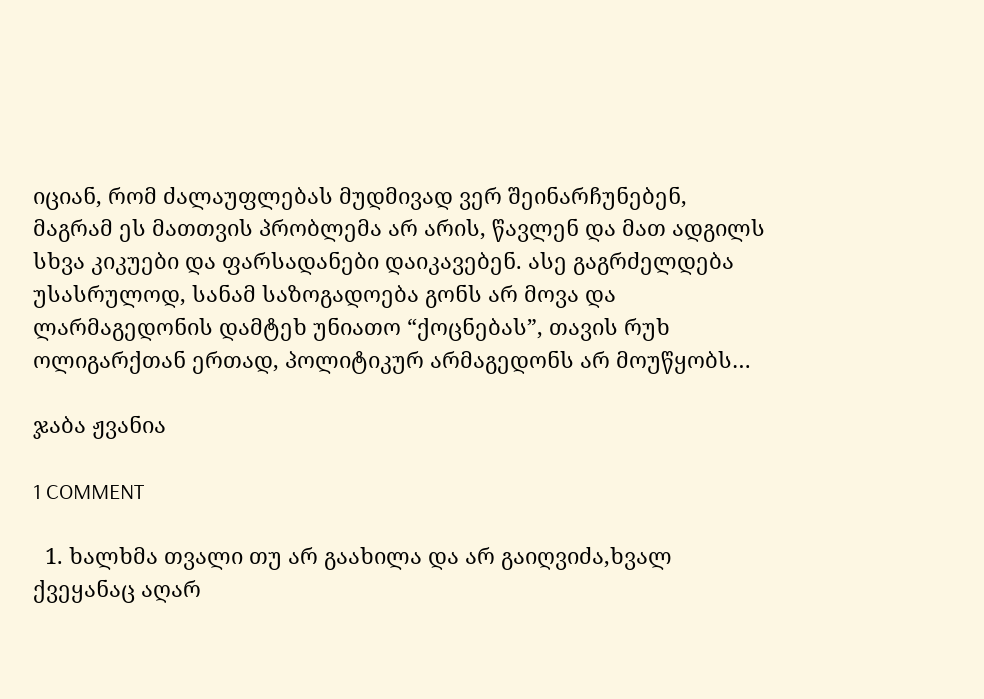იციან, რომ ძალაუფლებას მუდმივად ვერ შეინარჩუნებენ, მაგრამ ეს მათთვის პრობლემა არ არის, წავლენ და მათ ადგილს სხვა კიკუები და ფარსადანები დაიკავებენ. ასე გაგრძელდება უსასრულოდ, სანამ საზოგადოება გონს არ მოვა და ლარმაგედონის დამტეხ უნიათო “ქოცნებას”, თავის რუხ ოლიგარქთან ერთად, პოლიტიკურ არმაგედონს არ მოუწყობს…

ჯაბა ჟვანია

1 COMMENT

  1. ხალხმა თვალი თუ არ გაახილა და არ გაიღვიძა,ხვალ ქვეყანაც აღარ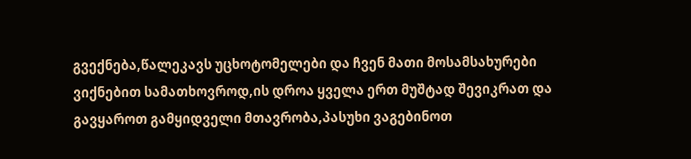გვექნება,წალეკავს უცხოტომელები და ჩვენ მათი მოსამსახურები ვიქნებით სამათხოვროდ,ის დროა ყველა ერთ მუშტად შევიკრათ და გავყაროთ გამყიდველი მთავრობა,პასუხი ვაგებინოთ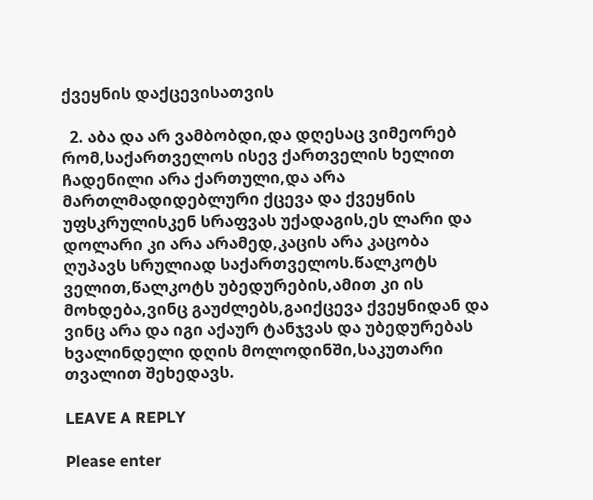ქვეყნის დაქცევისათვის

  2. აბა და არ ვამბობდი,და დღესაც ვიმეორებ რომ,საქართველოს ისევ ქართველის ხელით ჩადენილი არა ქართული,და არა მართლმადიდებლური ქცევა და ქვეყნის უფსკრულისკენ სრაფვას უქადაგის,ეს ლარი და დოლარი კი არა არამედ,კაცის არა კაცობა ღუპავს სრულიად საქართველოს.წალკოტს ველით,წალკოტს უბედურების,ამით კი ის მოხდება,ვინც გაუძლებს,გაიქცევა ქვეყნიდან და ვინც არა და იგი აქაურ ტანჯვას და უბედურებას ხვალინდელი დღის მოლოდინში,საკუთარი თვალით შეხედავს.

LEAVE A REPLY

Please enter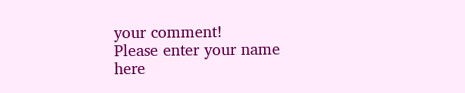your comment!
Please enter your name here